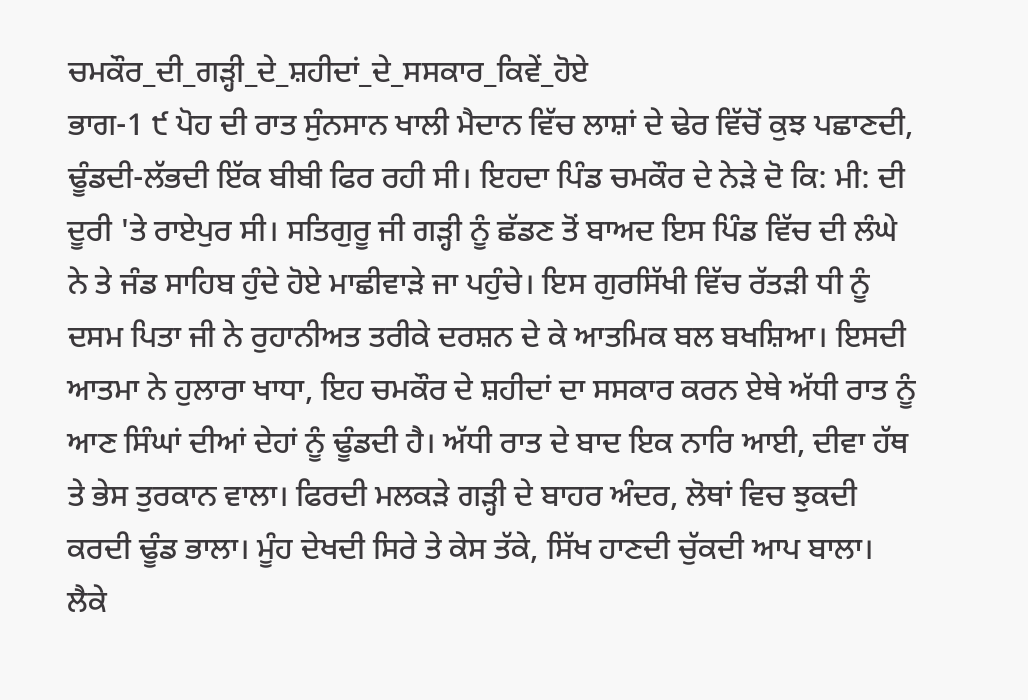ਚਮਕੌਰ_ਦੀ_ਗੜ੍ਹੀ_ਦੇ_ਸ਼ਹੀਦਾਂ_ਦੇ_ਸਸਕਾਰ_ਕਿਵੇਂ_ਹੋਏ
ਭਾਗ-1 ੯ ਪੋਹ ਦੀ ਰਾਤ ਸੁੰਨਸਾਨ ਖਾਲੀ ਮੈਦਾਨ ਵਿੱਚ ਲਾਸ਼ਾਂ ਦੇ ਢੇਰ ਵਿੱਚੋਂ ਕੁਝ ਪਛਾਣਦੀ, ਢੂੰਡਦੀ-ਲੱਭਦੀ ਇੱਕ ਬੀਬੀ ਫਿਰ ਰਹੀ ਸੀ। ਇਹਦਾ ਪਿੰਡ ਚਮਕੌਰ ਦੇ ਨੇੜੇ ਦੋ ਕਿ: ਮੀ: ਦੀ ਦੂਰੀ 'ਤੇ ਰਾਏਪੁਰ ਸੀ। ਸਤਿਗੁਰੂ ਜੀ ਗੜ੍ਹੀ ਨੂੰ ਛੱਡਣ ਤੋਂ ਬਾਅਦ ਇਸ ਪਿੰਡ ਵਿੱਚ ਦੀ ਲੰਘੇ ਨੇ ਤੇ ਜੰਡ ਸਾਹਿਬ ਹੁੰਦੇ ਹੋਏ ਮਾਛੀਵਾੜੇ ਜਾ ਪਹੁੰਚੇ। ਇਸ ਗੁਰਸਿੱਖੀ ਵਿੱਚ ਰੱਤੜੀ ਧੀ ਨੂੰ ਦਸਮ ਪਿਤਾ ਜੀ ਨੇ ਰੁਹਾਨੀਅਤ ਤਰੀਕੇ ਦਰਸ਼ਨ ਦੇ ਕੇ ਆਤਮਿਕ ਬਲ ਬਖਸ਼ਿਆ। ਇਸਦੀ ਆਤਮਾ ਨੇ ਹੁਲਾਰਾ ਖਾਧਾ, ਇਹ ਚਮਕੌਰ ਦੇ ਸ਼ਹੀਦਾਂ ਦਾ ਸਸਕਾਰ ਕਰਨ ਏਥੇ ਅੱਧੀ ਰਾਤ ਨੂੰ ਆਣ ਸਿੰਘਾਂ ਦੀਆਂ ਦੇਹਾਂ ਨੂੰ ਢੂੰਡਦੀ ਹੈ। ਅੱਧੀ ਰਾਤ ਦੇ ਬਾਦ ਇਕ ਨਾਰਿ ਆਈ, ਦੀਵਾ ਹੱਥ ਤੇ ਭੇਸ ਤੁਰਕਾਨ ਵਾਲਾ। ਫਿਰਦੀ ਮਲਕੜੇ ਗੜ੍ਹੀ ਦੇ ਬਾਹਰ ਅੰਦਰ, ਲੋਥਾਂ ਵਿਚ ਝੁਕਦੀ ਕਰਦੀ ਢੂੰਡ ਭਾਲਾ। ਮੂੰਹ ਦੇਖਦੀ ਸਿਰੇ ਤੇ ਕੇਸ ਤੱਕੇ, ਸਿੱਖ ਹਾਣਦੀ ਚੁੱਕਦੀ ਆਪ ਬਾਲਾ। ਲੈਕੇ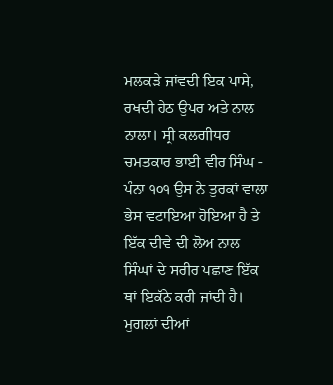ਮਲਕੜੇ ਜਾਂਵਦੀ ਇਕ ਪਾਸੇ, ਰਖਦੀ ਹੇਠ ਉਪਰ ਅਤੇ ਨਾਲ ਨਾਲਾ। ਸ੍ਰੀ ਕਲਗੀਧਰ ਚਮਤਕਾਰ ਭਾਈ ਵੀਰ ਸਿੰਘ - ਪੰਨਾ ੧੦੧ ਉਸ ਨੇ ਤੁਰਕਾਂ ਵਾਲਾ ਭੇਸ ਵਟਾਇਆ ਹੋਇਆ ਹੈ ਤੇ ਇੱਕ ਦੀਵੇ ਦੀ ਲੋਅ ਨਾਲ ਸਿੰਘਾਂ ਦੇ ਸਰੀਰ ਪਛਾਣ ਇੱਕ ਥਾਂ ਇਕੱਠੇ ਕਰੀ ਜਾਂਦੀ ਹੈ। ਮੁਗਲਾਂ ਦੀਆਂ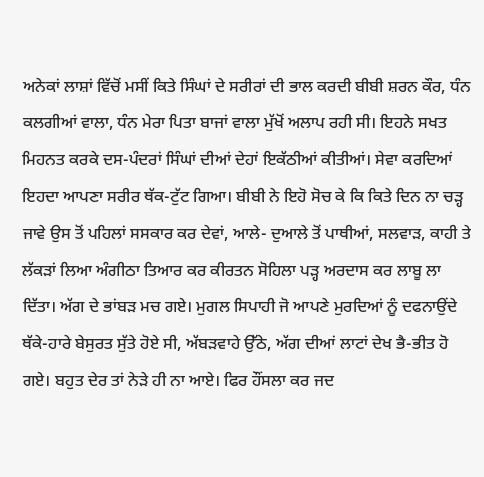ਅਨੇਕਾਂ ਲਾਸ਼ਾਂ ਵਿੱਚੋਂ ਮਸੀਂ ਕਿਤੇ ਸਿੰਘਾਂ ਦੇ ਸਰੀਰਾਂ ਦੀ ਭਾਲ ਕਰਦੀ ਬੀਬੀ ਸ਼ਰਨ ਕੌਰ, ਧੰਨ ਕਲਗੀਆਂ ਵਾਲਾ, ਧੰਨ ਮੇਰਾ ਪਿਤਾ ਬਾਜਾਂ ਵਾਲਾ ਮੁੱਖੋਂ ਅਲਾਪ ਰਹੀ ਸੀ। ਇਹਨੇ ਸਖਤ ਮਿਹਨਤ ਕਰਕੇ ਦਸ-ਪੰਦਰਾਂ ਸਿੰਘਾਂ ਦੀਆਂ ਦੇਹਾਂ ਇਕੱਠੀਆਂ ਕੀਤੀਆਂ। ਸੇਵਾ ਕਰਦਿਆਂ ਇਹਦਾ ਆਪਣਾ ਸਰੀਰ ਥੱਕ-ਟੁੱਟ ਗਿਆ। ਬੀਬੀ ਨੇ ਇਹੋ ਸੋਚ ਕੇ ਕਿ ਕਿਤੇ ਦਿਨ ਨਾ ਚੜ੍ਹ ਜਾਵੇ ਉਸ ਤੋਂ ਪਹਿਲਾਂ ਸਸਕਾਰ ਕਰ ਦੇਵਾਂ, ਆਲੇ- ਦੁਆਲੇ ਤੋਂ ਪਾਥੀਆਂ, ਸਲਵਾੜ, ਕਾਹੀ ਤੇ ਲੱਕੜਾਂ ਲਿਆ ਅੰਗੀਠਾ ਤਿਆਰ ਕਰ ਕੀਰਤਨ ਸੋਹਿਲਾ ਪੜ੍ਹ ਅਰਦਾਸ ਕਰ ਲਾਬੂ ਲਾ ਦਿੱਤਾ। ਅੱਗ ਦੇ ਭਾਂਬੜ ਮਚ ਗਏ। ਮੁਗਲ ਸਿਪਾਹੀ ਜੋ ਆਪਣੇ ਮੁਰਦਿਆਂ ਨੂੰ ਦਫਨਾਉਂਦੇ ਥੱਕੇ-ਹਾਰੇ ਬੇਸੁਰਤ ਸੁੱਤੇ ਹੋਏ ਸੀ, ਅੱਬੜਵਾਹੇ ਉੱਠੇ, ਅੱਗ ਦੀਆਂ ਲਾਟਾਂ ਦੇਖ ਭੈ-ਭੀਤ ਹੋ ਗਏ। ਬਹੁਤ ਦੇਰ ਤਾਂ ਨੇੜੇ ਹੀ ਨਾ ਆਏ। ਫਿਰ ਹੌਂਸਲਾ ਕਰ ਜਦ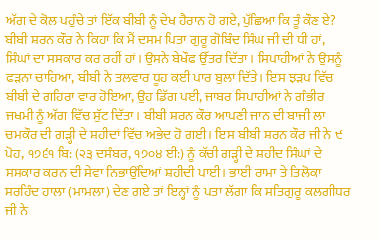ਅੱਗ ਦੇ ਕੋਲ ਪਹੁੰਚੇ ਤਾਂ ਇੱਕ ਬੀਬੀ ਨੂੰ ਦੇਖ ਹੈਰਾਨ ਹੋ ਗਏ, ਪੁੱਛਿਆ ਕਿ ਤੂੰ ਕੌਣ ਏ? ਬੀਬੀ ਸ਼ਰਨ ਕੌਰ ਨੇ ਕਿਹਾ ਕਿ ਮੈਂ ਦਸਮ ਪਿਤਾ ਗੁਰੂ ਗੋਬਿੰਦ ਸਿੰਘ ਜੀ ਦੀ ਧੀ ਹਾਂ, ਸਿੰਘਾਂ ਦਾ ਸਸਕਾਰ ਕਰ ਰਹੀਂ ਹਾਂ। ਉਸਨੇ ਬੇਖੌਫ ਉੱਤਰ ਦਿੱਤਾ। ਸਿਪਾਹੀਆਂ ਨੇ ਉਸਨੂੰ ਫੜਨਾ ਚਾਹਿਆ, ਬੀਬੀ ਨੇ ਤਲਵਾਰ ਧੂਹ ਕਈ ਪਾਰ ਬੁਲਾ ਦਿੱਤੇ। ਇਸ ਝੜਪ ਵਿੱਚ ਬੀਬੀ ਦੇ ਗਹਿਰਾ ਵਾਰ ਹੋਇਆ, ਉਹ ਡਿੱਗ ਪਈ, ਜਾਬਰ ਸਿਪਾਹੀਆਂ ਨੇ ਗੰਭੀਰ ਜਖਮੀ ਨੂੰ ਅੱਗ ਵਿੱਚ ਸੁੱਟ ਦਿੱਤਾ। ਬੀਬੀ ਸ਼ਰਨ ਕੌਰ ਆਪਣੀ ਜਾਨ ਦੀ ਬਾਜੀ ਲਾ ਚਮਕੌਰ ਦੀ ਗੜ੍ਹੀ ਦੇ ਸ਼ਹੀਦਾਂ ਵਿੱਚ ਅਭੇਦ ਹੋ ਗਈ। ਇਸ ਬੀਬੀ ਸ਼ਰਨ ਕੌਰ ਜੀ ਨੇ ੯ ਪੋਹ, ੧੭੬੧ ਬਿ: (੨੩ ਦਸੰਬਰ, ੧੭੦੪ ਈ:) ਨੂੰ ਕੱਚੀ ਗੜ੍ਹੀ ਦੇ ਸ਼ਹੀਦ ਸਿੰਘਾਂ ਦੇ ਸਸਕਾਰ ਕਰਨ ਦੀ ਸੇਵਾ ਨਿਭਾਉਂਦਿਆਂ ਸ਼ਹੀਦੀ ਪਾਈ। ਭਾਈ ਰਾਮਾ ਤੇ ਤਿਲੋਕਾ ਸਰਹਿੰਦ ਹਾਲਾ (ਮਾਮਲਾ) ਦੇਣ ਗਏ ਤਾਂ ਇਨ੍ਹਾਂ ਨੂੰ ਪਤਾ ਲੱਗਾ ਕਿ ਸਤਿਗੁਰੂ ਕਲਗੀਧਰ ਜੀ ਨੇ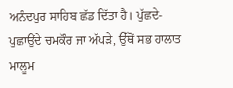ਅਨੰਦਪੁਰ ਸਾਹਿਬ ਛੱਡ ਦਿੱਤਾ ਹੈ। ਪੁੱਛਦੇ-ਪੁਛਾਉਂਦੇ ਚਮਕੌਰ ਜਾ ਅੱਪੜੇ, ਉੱਥੋਂ ਸਭ ਹਾਲਾਤ ਮਾਲੂਮ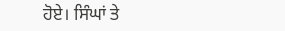ਹੋਏ। ਸਿੰਘਾਂ ਤੇ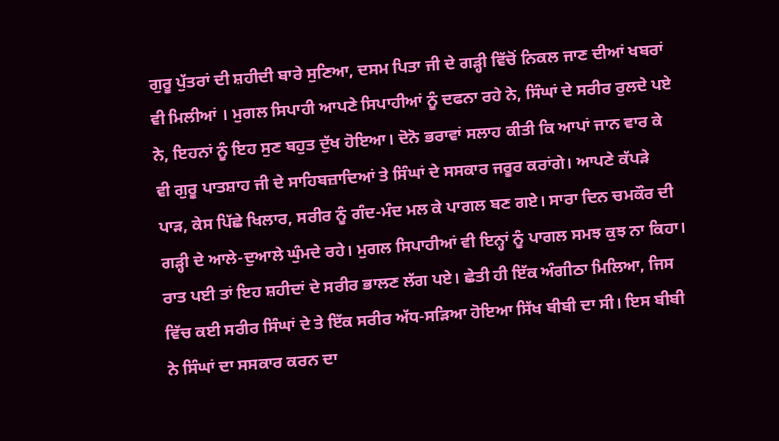ਗੁਰੂ ਪੁੱਤਰਾਂ ਦੀ ਸ਼ਹੀਦੀ ਬਾਰੇ ਸੁਣਿਆ, ਦਸਮ ਪਿਤਾ ਜੀ ਦੇ ਗੜ੍ਹੀ ਵਿੱਚੋਂ ਨਿਕਲ ਜਾਣ ਦੀਆਂ ਖਬਰਾਂ ਵੀ ਮਿਲੀਆਂ । ਮੁਗਲ ਸਿਪਾਹੀ ਆਪਣੇ ਸਿਪਾਹੀਆਂ ਨੂੰ ਦਫਨਾ ਰਹੇ ਨੇ, ਸਿੰਘਾਂ ਦੇ ਸਰੀਰ ਰੁਲਦੇ ਪਏ ਨੇ, ਇਹਨਾਂ ਨੂੰ ਇਹ ਸੁਣ ਬਹੁਤ ਦੁੱਖ ਹੋਇਆ। ਦੋਨੋ ਭਰਾਵਾਂ ਸਲਾਹ ਕੀਤੀ ਕਿ ਆਪਾਂ ਜਾਨ ਵਾਰ ਕੇ ਵੀ ਗੁਰੂ ਪਾਤਸ਼ਾਹ ਜੀ ਦੇ ਸਾਹਿਬਜ਼ਾਦਿਆਂ ਤੇ ਸਿੰਘਾਂ ਦੇ ਸਸਕਾਰ ਜਰੂਰ ਕਰਾਂਗੇ। ਆਪਣੇ ਕੱਪੜੇ ਪਾੜ, ਕੇਸ ਪਿੱਛੇ ਖਿਲਾਰ, ਸਰੀਰ ਨੂੰ ਗੰਦ-ਮੰਦ ਮਲ ਕੇ ਪਾਗਲ ਬਣ ਗਏ। ਸਾਰਾ ਦਿਨ ਚਮਕੌਰ ਦੀ ਗੜ੍ਹੀ ਦੇ ਆਲੇ-ਦੁਆਲੇ ਘੁੰਮਦੇ ਰਹੇ। ਮੁਗਲ ਸਿਪਾਹੀਆਂ ਵੀ ਇਨ੍ਹਾਂ ਨੂੰ ਪਾਗਲ ਸਮਝ ਕੁਝ ਨਾ ਕਿਹਾ। ਰਾਤ ਪਈ ਤਾਂ ਇਹ ਸ਼ਹੀਦਾਂ ਦੇ ਸਰੀਰ ਭਾਲਣ ਲੱਗ ਪਏ। ਛੇਤੀ ਹੀ ਇੱਕ ਅੰਗੀਠਾ ਮਿਲਿਆ, ਜਿਸ ਵਿੱਚ ਕਈ ਸਰੀਰ ਸਿੰਘਾਂ ਦੇ ਤੇ ਇੱਕ ਸਰੀਰ ਅੱਧ-ਸੜਿਆ ਹੋਇਆ ਸਿੱਖ ਬੀਬੀ ਦਾ ਸੀ। ਇਸ ਬੀਬੀ ਨੇ ਸਿੰਘਾਂ ਦਾ ਸਸਕਾਰ ਕਰਨ ਦਾ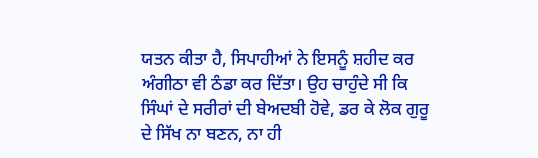ਯਤਨ ਕੀਤਾ ਹੈ, ਸਿਪਾਹੀਆਂ ਨੇ ਇਸਨੂੰ ਸ਼ਹੀਦ ਕਰ ਅੰਗੀਠਾ ਵੀ ਠੰਡਾ ਕਰ ਦਿੱਤਾ। ਉਹ ਚਾਹੁੰਦੇ ਸੀ ਕਿ ਸਿੰਘਾਂ ਦੇ ਸਰੀਰਾਂ ਦੀ ਬੇਅਦਬੀ ਹੋਵੇ, ਡਰ ਕੇ ਲੋਕ ਗੁਰੂ ਦੇ ਸਿੱਖ ਨਾ ਬਣਨ, ਨਾ ਹੀ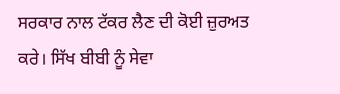ਸਰਕਾਰ ਨਾਲ ਟੱਕਰ ਲੈਣ ਦੀ ਕੋਈ ਜ਼ੁਰਅਤ ਕਰੇ। ਸਿੱਖ ਬੀਬੀ ਨੂੰ ਸੇਵਾ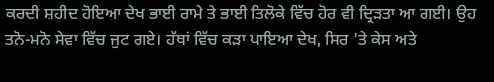ਕਰਦੀ ਸ਼ਹੀਦ ਹੋਇਆ ਦੇਖ ਭਾਈ ਰਾਮੇ ਤੇ ਭਾਈ ਤਿਲੋਕੇ ਵਿੱਚ ਹੋਰ ਵੀ ਦ੍ਰਿੜਤਾ ਆ ਗਈ। ਉਹ ਤਨੋ-ਮਨੋ ਸੇਵਾ ਵਿੱਚ ਜੁਟ ਗਏ। ਹੱਥਾਂ ਵਿੱਚ ਕੜਾ ਪਾਇਆ ਦੇਖ, ਸਿਰ 'ਤੇ ਕੇਸ ਅਤੇ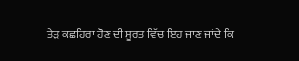ਤੇੜ ਕਛਹਿਰਾ ਹੋਣ ਦੀ ਸੂਰਤ ਵਿੱਚ ਇਹ ਜਾਣ ਜਾਂਦੇ ਕਿ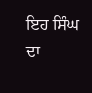ਇਹ ਸਿੰਘ ਦਾ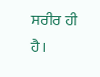ਸਰੀਰ ਹੀ ਹੈ।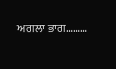ਅਗਲਾ ਭਾਗ………